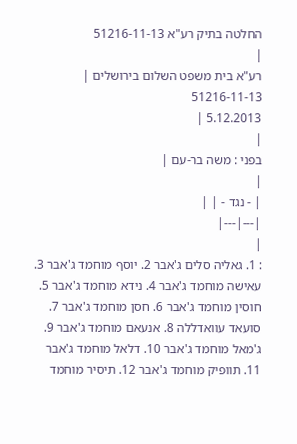החלטה בתיק רע"א 51216-11-13
|
רע"א בית משפט השלום בירושלים |
51216-11-13
5.12.2013 |
|
בפני : משה בר-עם |
|
| - נגד - | |
|---|---|
|
: 1. גאליה סלים ג'אבר 2. יוסף מוחמד ג'אבר 3. עאישה מוחמד ג'אבר 4. נידא מוחמד ג'אבר 5. חוסין מוחמד ג'אבר 6. חסן מוחמד ג'אבר 7. סועאד עוואדללה 8. אנעאם מוחמד ג'אבר 9. ג'מאל מוחמד ג'אבר 10. דלאל מוחמד ג'אבר 11. תוופיק מוחמד ג'אבר 12. תיסיר מוחמד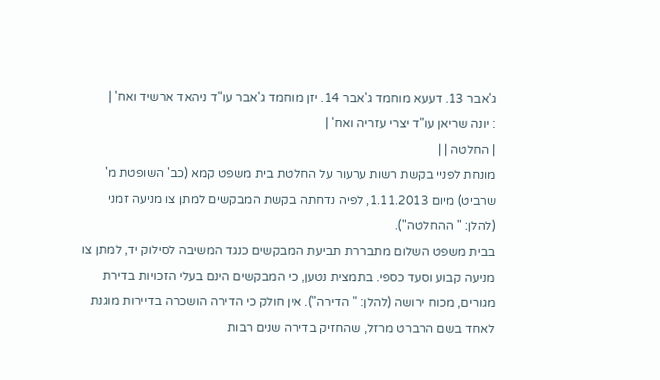ג'אבר 13. דעעא מוחמד ג'אבר 14. יזן מוחמד ג'אבר עו"ד ניהאד ארשיד ואח' |
: יונה שריאן עו"ד יצרי עזריה ואח' |
| החלטה | |
מונחת לפניי בקשת רשות ערעור על החלטת בית משפט קמא (כב' השופטת מ' שרביט) מיום 1.11.2013, לפיה נדחתה בקשת המבקשים למתן צו מניעה זמני (להלן: " ההחלטה").
בבית משפט השלום מתבררת תביעת המבקשים כנגד המשיבה לסילוק יד, למתן צו מניעה קבוע וסעד כספי. בתמצית נטען, כי המבקשים הינם בעלי הזכויות בדירת מגורים, מכוח ירושה (להלן: " הדירה"). אין חולק כי הדירה הושכרה בדיירות מוגנת לאחד בשם הרברט מרזל, שהחזיק בדירה שנים רבות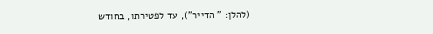(להלן: " הדייר"), עד לפטירתו, בחודש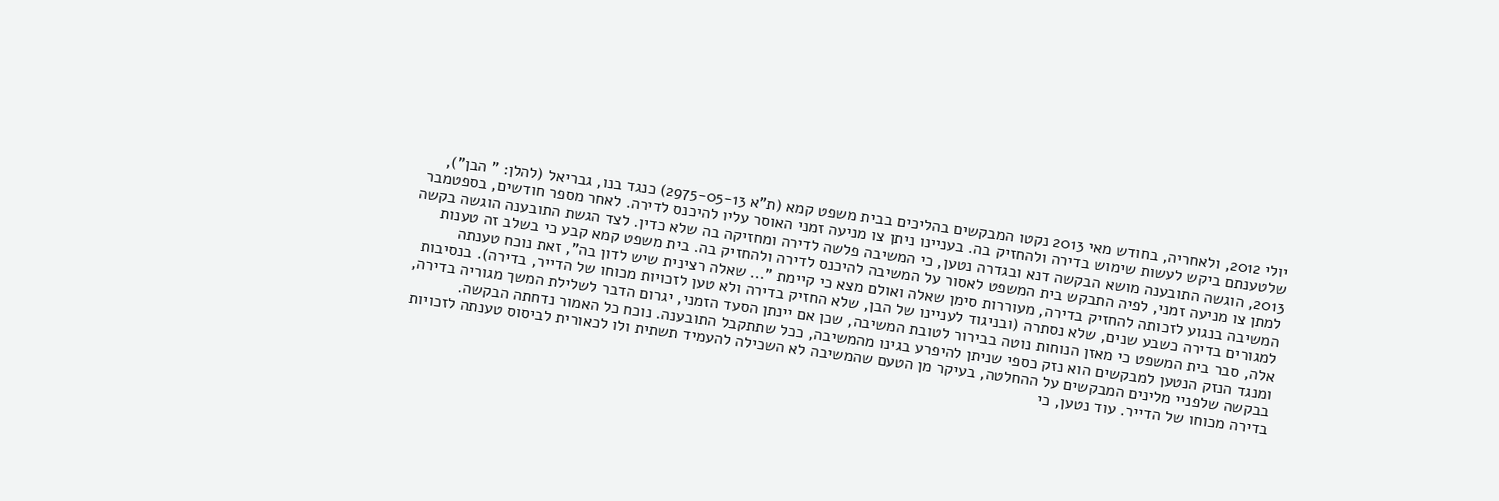יולי 2012, ולאחריה, בחודש מאי 2013 נקטו המבקשים בהליכים בבית משפט קמא (ת"א 2975-05-13) כנגד בנו, גבריאל (להלן: " הבן"), שלטענתם ביקש לעשות שימוש בדירה ולהחזיק בה. בעניינו ניתן צו מניעה זמני האוסר עליו להיכנס לדירה. לאחר מספר חודשים, בספטמבר 2013, הוגשה התובענה מושא הבקשה דנא ובגדרה נטען, כי המשיבה פלשה לדירה ומחזיקה בה שלא כדין. לצד הגשת התובענה הוגשה בקשה למתן צו מניעה זמני, לפיה התבקש בית המשפט לאסור על המשיבה להיכנס לדירה ולהחזיק בה. בית משפט קמא קבע כי בשלב זה טענות המשיבה בנגוע לזכותה להחזיק בדירה, מעוררות סימן שאלה ואולם מצא כי קיימת "... שאלה רצינית שיש לדון בה", זאת נוכח טענתה למגורים בדירה כשבע שנים, שלא נסתרה (ובניגוד לעניינו של הבן, שלא החזיק בדירה ולא טען לזכויות מכוחו של הדייר, בדירה). בנסיבות אלה, סבר בית המשפט כי מאזן הנוחות נוטה בבירור לטובת המשיבה, שכן אם יינתן הסעד הזמני, יגרום הדבר לשלילת המשך מגוריה בדירה, ומנגד הנזק הנטען למבקשים הוא נזק כספי שניתן להיפרע בגינו מהמשיבה, ככל שתתקבל התובענה. נוכח כל האמור נדחתה הבקשה.
בבקשה שלפניי מלינים המבקשים על ההחלטה, בעיקר מן הטעם שהמשיבה לא השכילה להעמיד תשתית ולו לכאורית לביסוס טענתה לזכויות בדירה מכוחו של הדייר. עוד נטען, כי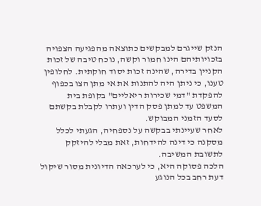הנזק שייגרם למבקשים כתוצאה מהפגיעה הצפויה בזכויותיהם הינו חמור וקשה, נוכח טיבה של זכות הקניין בדירה, שהינה זכות יסוד חוקתית. לחלופין טענו, כי ניתן היה להתנות את אי מתן הצו בכפוף להפקדת "דמי שכירות ריאליים" בקופת בית המשפט עד למתן פסק הדין ועתרו לקבלת בקשתם לסעד הזמני המבוקש.
לאחר שעיינתי בבקשה על נספחיה, הגעתי לכלל מסקנה כי דינה להידחות, זאת מבלי להיזקק לתשובת המשיבה.
הלכה פסוקה היא, כי לערכאה הדיונית מסור שיקול דעת רחב בכל הנוגע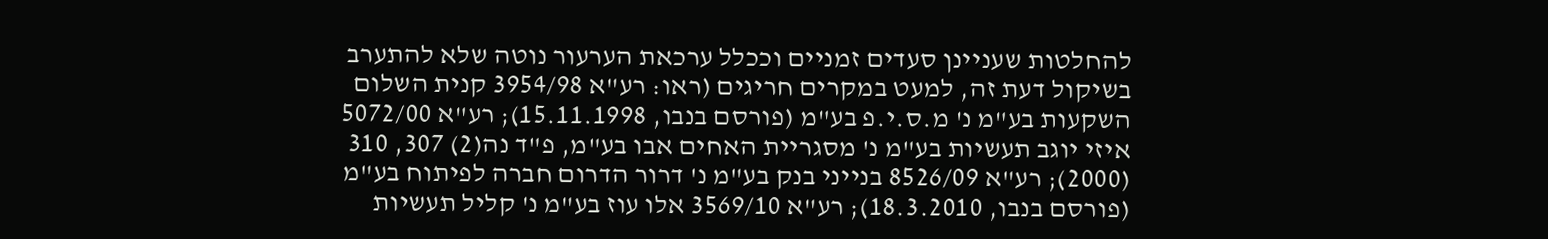להחלטות שעניינן סעדים זמניים וככלל ערכאת הערעור נוטה שלא להתערב בשיקול דעת זה, למעט במקרים חריגים (ראו: רע"א 3954/98 קנית השלום השקעות בע"מ נ' מ.ס.י.פ בע"מ (פורסם בנבו, 15.11.1998); רע"א 5072/00 איזי יוגב תעשיות בע"מ נ' מסגריית האחים אבו בע"מ, פ"ד נה(2) 307, 310 (2000); רע"א 8526/09 בנייני בנק בע"מ נ' דרור הדרום חברה לפיתוח בע"מ (פורסם בנבו, 18.3.2010); רע"א 3569/10 אלו עוז בע"מ נ' קליל תעשיות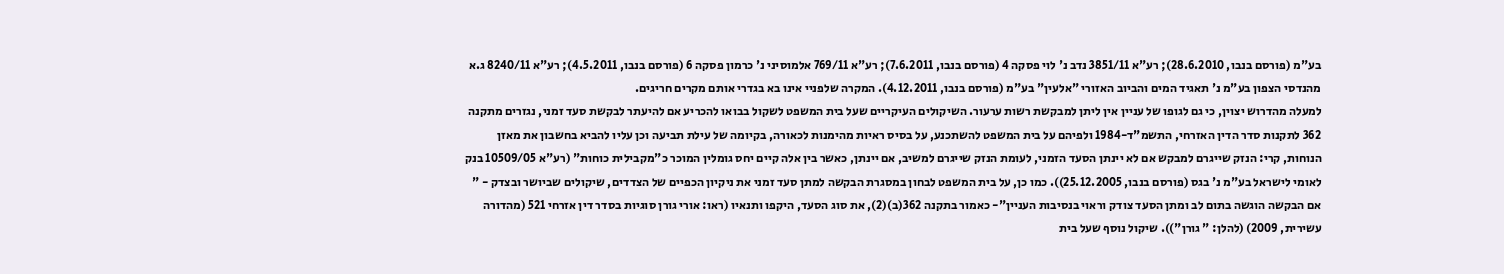בע"מ (פורסם בנבו, 28.6.2010); רע"א 3851/11 נדב נ' לוי פסקה 4 (פורסם בנבו, 7.6.2011); רע"א 769/11 אלמוסיני נ' כרמון פסקה 6 (פורסם בנבו, 4.5.2011); רע"א 8240/11 ג.א מהנדסי הצפון בע"מ נ' תאגיד המים והביוב האזורי "אלעין" בע"מ (פורסם בנבו, 4.12.2011). המקרה שלפניי אינו בא בגדרי אותם מקרים חריגים.
למעלה מהדרוש יצוין, כי גם לגופו של עניין אין ליתן למבקשת רשות ערעור. השיקולים העיקריים שעל בית המשפט לשקול בבואו להכריע אם להיעתר לבקשת סעד זמני, נגזרים מתקנה 362 לתקנות סדר הדין האזרחי, התשמ"ד-1984 ולפיהם על בית המשפט להשתכנע, על בסיס ראיות מהימנות לכאורה, בקיומה של עילת תביעה וכן עליו להביא בחשבון את מאזן הנוחות, קרי: הנזק שייגרם למבקש אם לא יינתן הסעד הזמני, לעומת הנזק שייגרם למשיב, אם יינתן, כאשר בין אלה קיים יחס גומלין המוכר כ"מקבילית כוחות" (רע"א 10509/05 בנק לאומי לישראל בע"מ נ' בגס (פורסם בנבו, 25.12.2005)). כמו כן, על בית המשפט לבחון במסגרת הבקשה למתן סעד זמני את ניקיון הכפיים של הצדדים, שיקולים שביושר ובצדק - " אם הבקשה הוגשה בתום לב ומתן הסעד צודק וראוי בנסיבות העניין"- כאמור בתקנה 362(ב)(2), את סוג הסעד, היקפו ותנאיו (ראו: אורי גורן סוגיות בסדר דין אזרחי 521 (מהדורה עשירית, 2009) (להלן: " גורן")). שיקול נוסף שעל בית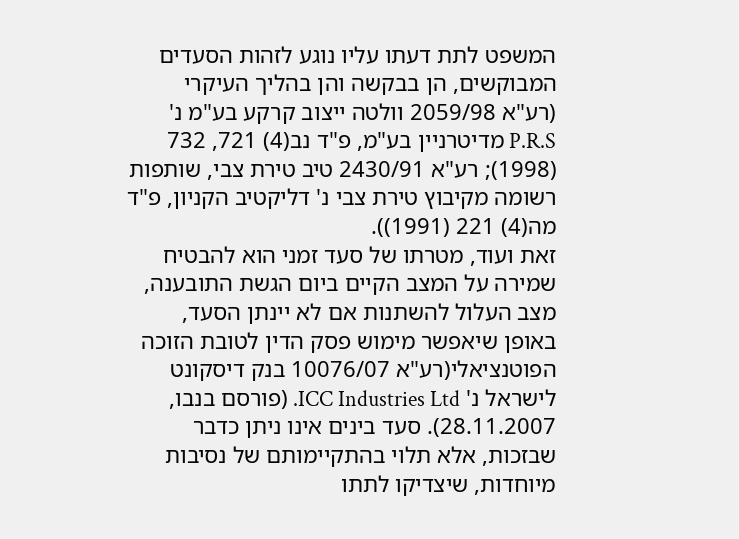המשפט לתת דעתו עליו נוגע לזהות הסעדים המבוקשים, הן בבקשה והן בהליך העיקרי (רע"א 2059/98 וולטה ייצוב קרקע בע"מ נ' P.R.S מדיטרניין בע"מ, פ"ד נב(4) 721, 732 (1998); רע"א 2430/91 טיב טירת צבי, שותפות רשומה מקיבוץ טירת צבי נ' דליקטיב הקניון, פ"ד מה(4) 221 (1991)).
זאת ועוד, מטרתו של סעד זמני הוא להבטיח שמירה על המצב הקיים ביום הגשת התובענה, מצב העלול להשתנות אם לא יינתן הסעד, באופן שיאפשר מימוש פסק הדין לטובת הזוכה הפוטנציאלי(רע"א 10076/07 בנק דיסקונט לישראל נ' ICC Industries Ltd. (פורסם בנבו, 28.11.2007). סעד בינים אינו ניתן כדבר שבזכות, אלא תלוי בהתקיימותם של נסיבות מיוחדות, שיצדיקו לתתו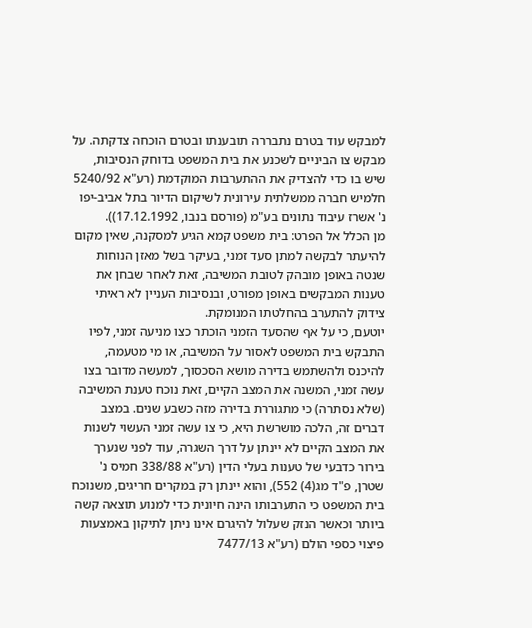למבקש עוד בטרם נתבררה תובענתו ובטרם הוכחה צדקתה. על מבקש צו הביניים לשכנע את בית המשפט בדוחק הנסיבות, שיש בו כדי להצדיק את ההתערבות המוקדמת (רע"א 5240/92 חלמיש חברה ממשלתית עירונית לשיקום הדיור בתל אביב-יפו נ' אשרז עיבוד נתונים בע"מ (פורסם בנבו, 17.12.1992)).
מן הכלל אל הפרט: בית משפט קמא הגיע למסקנה, שאין מקום להיעתר לבקשה למתן סעד זמני, בעיקר בשל מאזן הנוחות שנטה באופן מובהק לטובת המשיבה, זאת לאחר שבחן את טענות המבקשים באופן מפורט, ובנסיבות העניין לא ראיתי צידוק להתערב בהחלטתו המנומקת.
יוטעם, כי על אף שהסעד הזמני הוכתר כצו מניעה זמני, לפיו התבקש בית המשפט לאסור על המשיבה, או מי מטעמה, להיכנס ולהשתמש בדירה מושא הסכסוך, למעשה מדובר בצו עשה זמני, המשנה את המצב הקיים, זאת נוכח טענת המשיבה (שלא נסתרה) כי מתגוררת בדירה מזה כשבע שנים. במצב דברים זה, הלכה מושרשת היא, כי צו עשה זמני העשוי לשנות את המצב הקיים לא יינתן על דרך השגרה, עוד לפני שנערך בירור כדבעי של טענות בעלי הדין (רע"א 338/88 חמיס נ' שטרן, פ"ד מג(4) 552), והוא יינתן רק במקרים חריגים, משנוכח בית המשפט כי התערבותו הינה חיונית כדי למנוע תוצאה קשה ביותר וכאשר הנזק שעלול להיגרם אינו ניתן לתיקון באמצעות פיצוי כספי הולם (רע"א 7477/13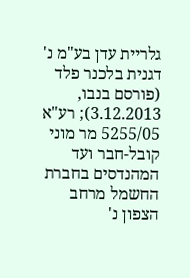גלריית עדן בע"מ נ' דגנית בלכנר פלד (פורסם בנבו, 3.12.2013); רע"א 5255/05 מר מוני קובל-חבר ועד המהנדסים בחברת החשמל מרחב הצפון נ'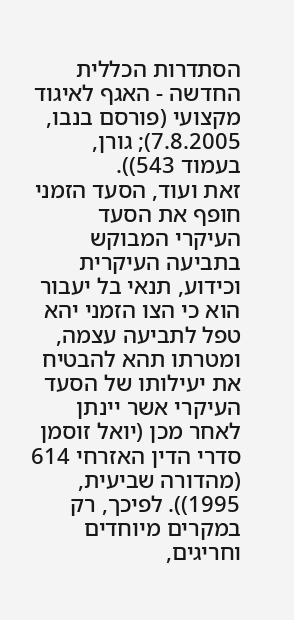הסתדרות הכללית החדשה - האגף לאיגוד מקצועי (פורסם בנבו, 7.8.2005); גורן, בעמוד 543)).
זאת ועוד, הסעד הזמני חופף את הסעד העיקרי המבוקש בתביעה העיקרית וכידוע, תנאי בל יעבור הוא כי הצו הזמני יהא טפל לתביעה עצמה, ומטרתו תהא להבטיח את יעילותו של הסעד העיקרי אשר יינתן לאחר מכן (יואל זוסמן סדרי הדין האזרחי 614 (מהדורה שביעית, 1995)). לפיכך, רק במקרים מיוחדים וחריגים,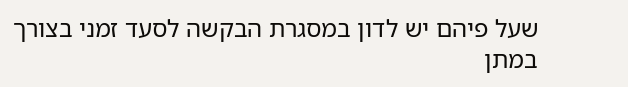שעל פיהם יש לדון במסגרת הבקשה לסעד זמני בצורך במתן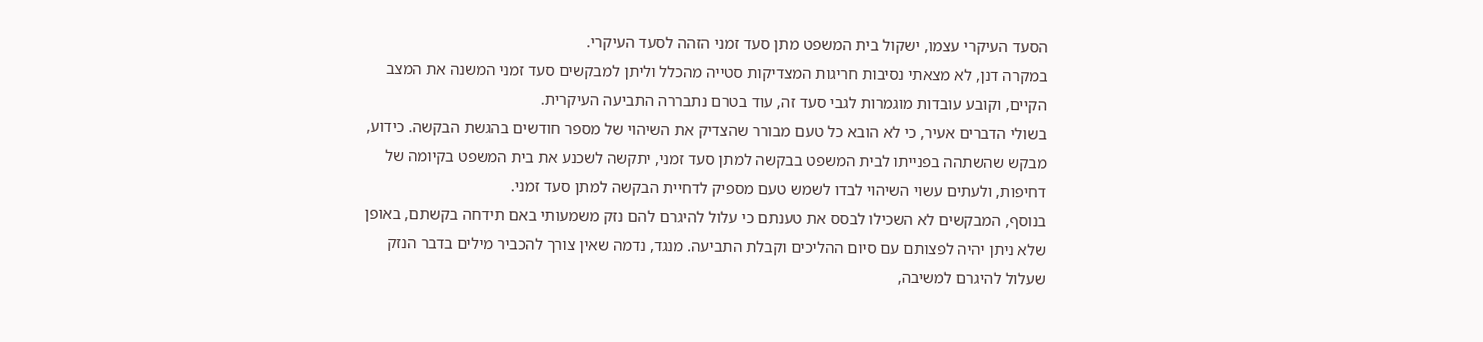הסעד העיקרי עצמו, ישקול בית המשפט מתן סעד זמני הזהה לסעד העיקרי.
במקרה דנן, לא מצאתי נסיבות חריגות המצדיקות סטייה מהכלל וליתן למבקשים סעד זמני המשנה את המצב הקיים, וקובע עובדות מוגמרות לגבי סעד זה, עוד בטרם נתבררה התביעה העיקרית.
בשולי הדברים אעיר, כי לא הובא כל טעם מבורר שהצדיק את השיהוי של מספר חודשים בהגשת הבקשה. כידוע, מבקש שהשתהה בפנייתו לבית המשפט בבקשה למתן סעד זמני, יתקשה לשכנע את בית המשפט בקיומה של דחיפות, ולעתים עשוי השיהוי לבדו לשמש טעם מספיק לדחיית הבקשה למתן סעד זמני.
בנוסף, המבקשים לא השכילו לבסס את טענתם כי עלול להיגרם להם נזק משמעותי באם תידחה בקשתם, באופן שלא ניתן יהיה לפצותם עם סיום ההליכים וקבלת התביעה. מנגד, נדמה שאין צורך להכביר מילים בדבר הנזק שעלול להיגרם למשיבה,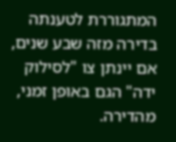המתגוררת לטענתה בדירה מזה שבע שנים, אם יינתן צו "לסילוק ידה" הגם באופן זמני, מהדירה.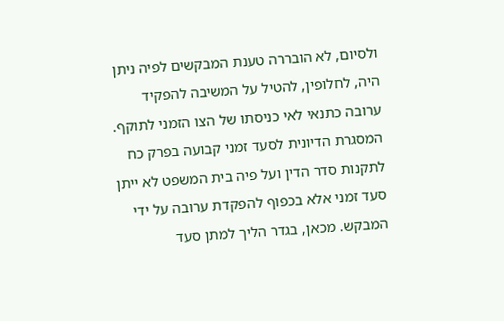ולסיום, לא הובררה טענת המבקשים לפיה ניתן היה, לחלופין, להטיל על המשיבה להפקיד ערובה כתנאי לאי כניסתו של הצו הזמני לתוקף. המסגרת הדיונית לסעד זמני קבועה בפרק כח לתקנות סדר הדין ועל פיה בית המשפט לא ייתן סעד זמני אלא בכפוף להפקדת ערובה על ידי המבקש. מכאן, בגדר הליך למתן סעד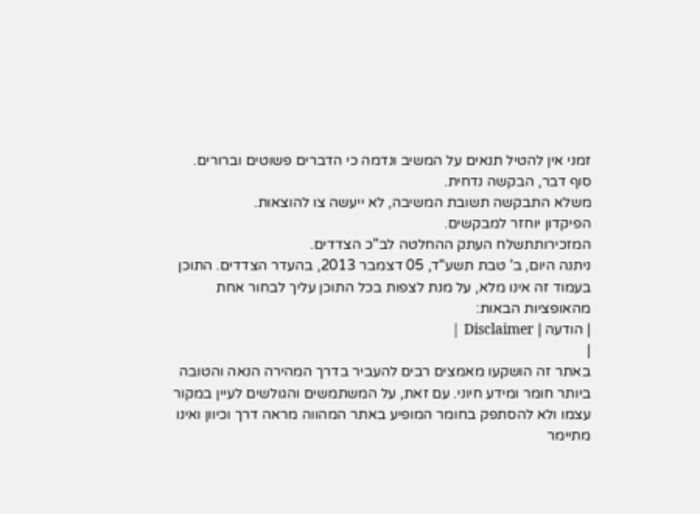זמני אין להטיל תנאים על המשיב ונדמה כי הדברים פשוטים וברורים.
סוף דבר, הבקשה נדחית.
משלא התבקשה תשובת המשיבה, לא ייעשה צו להוצאות.
הפיקדון יוחזר למבקשים.
המזכירותתשלח העתק ההחלטה לב"כ הצדדים.
ניתנה היום, ב' טבת תשע"ד, 05 דצמבר 2013, בהעדר הצדדים. התוכן בעמוד זה אינו מלא, על מנת לצפות בכל התוכן עליך לבחור אחת מהאופציות הבאות:
| הודעה | Disclaimer |
|
באתר זה הושקעו מאמצים רבים להעביר בדרך המהירה הנאה והטובה ביותר חומר ומידע חיוני. עם זאת, על המשתמשים והגולשים לעיין במקור עצמו ולא להסתפק בחומר המופיע באתר המהווה מראה דרך וכיוון ואינו מתיימר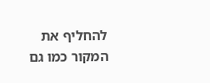להחליף את המקור כמו גם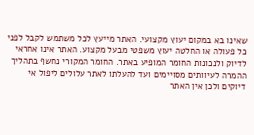שאינו בא במקום יעוץ מקצועי. האתר מייעץ לכל משתמש לקבל לפני כל פעולה או החלטה יעוץ משפטי מבעל מקצוע. האתר אינו אחראי לדיוק ולנכונות החומר המופיע באתר. החומר המקורי נחשף בתהליך ההמרה לעיוותים מסויימים ועד להעלתו לאתר עלולים ליפול אי דיוקים ולכן אין האתר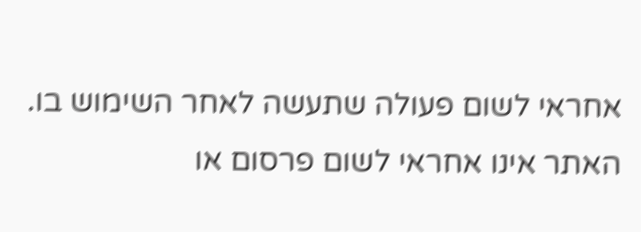אחראי לשום פעולה שתעשה לאחר השימוש בו. האתר אינו אחראי לשום פרסום או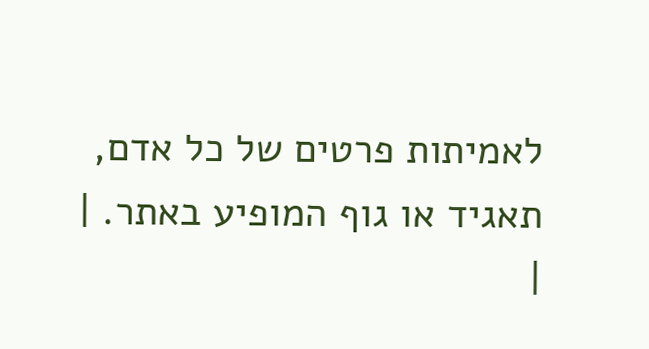לאמיתות פרטים של כל אדם, תאגיד או גוף המופיע באתר. |
|